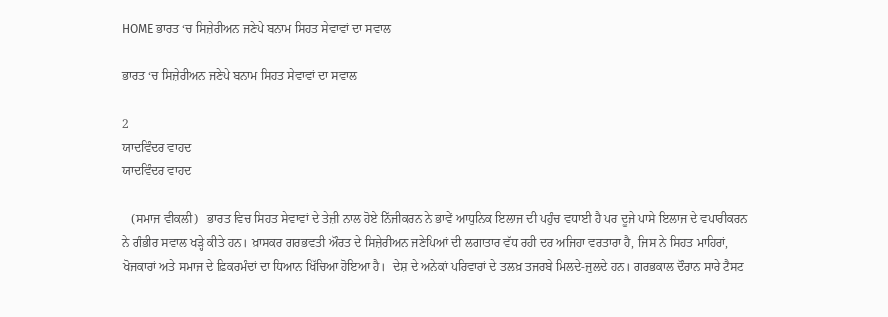HOME ਭਾਰਤ ‘ਚ ਸਿਜ਼ੇਰੀਅਨ ਜਣੇਪੇ ਬਨਾਮ ਸਿਹਤ ਸੇਵਾਵਾਂ ਦਾ ਸਵਾਲ

ਭਾਰਤ ‘ਚ ਸਿਜ਼ੇਰੀਅਨ ਜਣੇਪੇ ਬਨਾਮ ਸਿਹਤ ਸੇਵਾਵਾਂ ਦਾ ਸਵਾਲ

2
ਯਾਦਵਿੰਦਰ ਵਾਹਦ
ਯਾਦਵਿੰਦਰ ਵਾਹਦ

   (ਸਮਾਜ ਵੀਕਲੀ)   ਭਾਰਤ ਵਿਚ ਸਿਹਤ ਸੇਵਾਵਾਂ ਦੇ ਤੇਜ਼ੀ ਨਾਲ ਹੋਏ ਨਿੱਜੀਕਰਨ ਨੇ ਭਾਵੇਂ ਆਧੁਨਿਕ ਇਲਾਜ ਦੀ ਪਹੁੰਚ ਵਧਾਈ ਹੈ ਪਰ ਦੂਜੇ ਪਾਸੇ ਇਲਾਜ ਦੇ ਵਪਾਰੀਕਰਨ ਨੇ ਗੰਭੀਰ ਸਵਾਲ ਖੜ੍ਹੇ ਕੀਤੇ ਹਨ। ਖ਼ਾਸਕਰ ਗਰਭਵਤੀ ਔਰਤ ਦੇ ਸਿਜ਼ੇਰੀਅਨ ਜਣੇਪਿਆਂ ਦੀ ਲਗਾਤਾਰ ਵੱਧ ਰਹੀ ਦਰ ਅਜਿਹਾ ਵਰਤਾਰਾ ਹੈ, ਜਿਸ ਨੇ ਸਿਹਤ ਮਾਹਿਰਾਂ, ਖੋਜਕਾਰਾਂ ਅਤੇ ਸਮਾਜ ਦੇ ਫ਼ਿਕਰਮੰਦਾਂ ਦਾ ਧਿਆਨ ਖਿੱਚਿਆ ਹੋਇਆ ਹੈ।  ਦੇਸ਼ ਦੇ ਅਨੇਕਾਂ ਪਰਿਵਾਰਾਂ ਦੇ ਤਲਖ਼ ਤਜਰਬੇ ਮਿਲਦੇ-ਜੁਲਦੇ ਹਨ। ਗਰਭਕਾਲ ਦੌਰਾਨ ਸਾਰੇ ਟੈਸਟ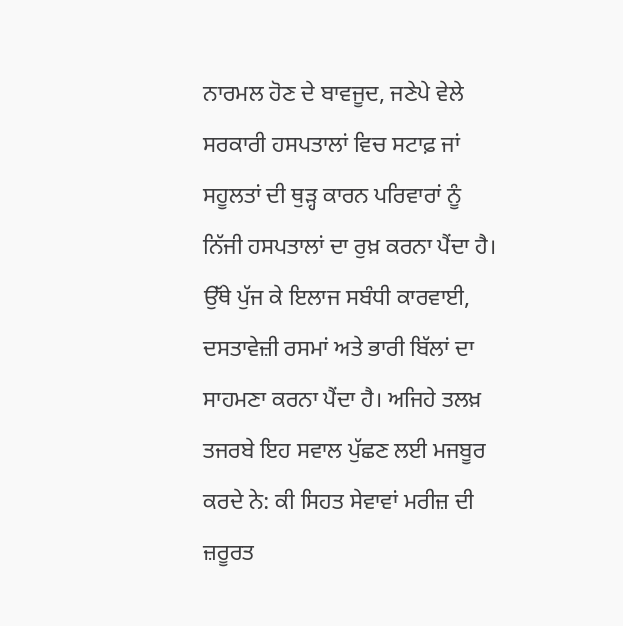ਨਾਰਮਲ ਹੋਣ ਦੇ ਬਾਵਜੂਦ, ਜਣੇਪੇ ਵੇਲੇ ਸਰਕਾਰੀ ਹਸਪਤਾਲਾਂ ਵਿਚ ਸਟਾਫ਼ ਜਾਂ ਸਹੂਲਤਾਂ ਦੀ ਥੁੜ੍ਹ ਕਾਰਨ ਪਰਿਵਾਰਾਂ ਨੂੰ ਨਿੱਜੀ ਹਸਪਤਾਲਾਂ ਦਾ ਰੁਖ਼ ਕਰਨਾ ਪੈਂਦਾ ਹੈ। ਉੱਥੇ ਪੁੱਜ ਕੇ ਇਲਾਜ ਸਬੰਧੀ ਕਾਰਵਾਈ, ਦਸਤਾਵੇਜ਼ੀ ਰਸਮਾਂ ਅਤੇ ਭਾਰੀ ਬਿੱਲਾਂ ਦਾ ਸਾਹਮਣਾ ਕਰਨਾ ਪੈਂਦਾ ਹੈ। ਅਜਿਹੇ ਤਲਖ਼ ਤਜਰਬੇ ਇਹ ਸਵਾਲ ਪੁੱਛਣ ਲਈ ਮਜਬੂਰ ਕਰਦੇ ਨੇ: ਕੀ ਸਿਹਤ ਸੇਵਾਵਾਂ ਮਰੀਜ਼ ਦੀ ਜ਼ਰੂਰਤ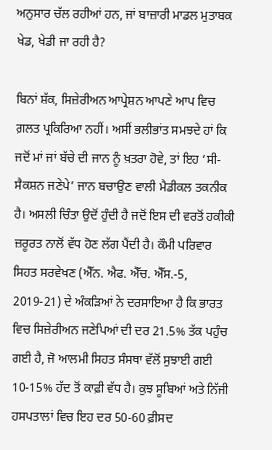ਅਨੁਸਾਰ ਚੱਲ ਰਹੀਆਂ ਹਨ, ਜਾਂ ਬਾਜ਼ਾਰੀ ਮਾਡਲ ਮੁਤਾਬਕ ਖੇਡ, ਖੇਡੀ ਜਾ ਰਹੀ ਹੈ?

ਬਿਨਾਂ ਸ਼ੱਕ, ਸਿਜ਼ੇਰੀਅਨ ਆਪ੍ਰੇਸ਼ਨ ਆਪਣੇ ਆਪ ਵਿਚ ਗ਼ਲਤ ਪ੍ਰਕਿਰਿਆ ਨਹੀਂ। ਅਸੀਂ ਭਲੀਭਾਂਤ ਸਮਝਦੇ ਹਾਂ ਕਿ ਜਦੋਂ ਮਾਂ ਜਾਂ ਬੱਚੇ ਦੀ ਜਾਨ ਨੂੰ ਖ਼ਤਰਾ ਹੋਵੇ, ਤਾਂ ਇਹ ‘ਸੀ- ਸੈਕਸ਼ਨ ਜਣੇਪੇ’ ਜਾਨ ਬਚਾਉਣ ਵਾਲੀ ਮੈਡੀਕਲ ਤਕਨੀਕ ਹੈ। ਅਸਲੀ ਚਿੰਤਾ ਉਦੋਂ ਹੁੰਦੀ ਹੈ ਜਦੋਂ ਇਸ ਦੀ ਵਰਤੋਂ ਹਕੀਕੀ  ਜ਼ਰੂਰਤ ਨਾਲੋਂ ਵੱਧ ਹੋਣ ਲੱਗ ਪੈਂਦੀ ਹੈ। ਕੌਮੀ ਪਰਿਵਾਰ ਸਿਹਤ ਸਰਵੇਖਣ (ਐੱਨ. ਐਫ. ਐੱਚ. ਐੱਸ.-5, 2019-21) ਦੇ ਅੰਕੜਿਆਂ ਨੇ ਦਰਸਾਇਆ ਹੈ ਕਿ ਭਾਰਤ ਵਿਚ ਸਿਜ਼ੇਰੀਅਨ ਜਣੇਪਿਆਂ ਦੀ ਦਰ 21.5% ਤੱਕ ਪਹੁੰਚ ਗਈ ਹੈ, ਜੋ ਆਲਮੀ ਸਿਹਤ ਸੰਸਥਾ ਵੱਲੋਂ ਸੁਝਾਈ ਗਈ 10-15% ਹੱਦ ਤੋਂ ਕਾਫ਼ੀ ਵੱਧ ਹੈ। ਕੁਝ ਸੂਬਿਆਂ ਅਤੇ ਨਿੱਜੀ ਹਸਪਤਾਲਾਂ ਵਿਚ ਇਹ ਦਰ 50-60 ਫ਼ੀਸਦ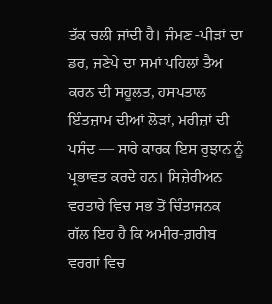ਤੱਕ ਚਲੀ ਜਾਂਦੀ ਹੈ। ਜੰਮਣ -ਪੀੜਾਂ ਦਾ ਡਰ, ਜਣੇਪੇ ਦਾ ਸਮਾਂ ਪਹਿਲਾਂ ਤੈਅ ਕਰਨ ਦੀ ਸਹੂਲਤ, ਹਸਪਤਾਲ ਇੰਤਜ਼ਾਮ ਦੀਆਂ ਲੋੜਾਂ, ਮਰੀਜ਼ਾਂ ਦੀ ਪਸੰਦ — ਸਾਰੇ ਕਾਰਕ ਇਸ ਰੁਝਾਨ ਨੂੰ ਪ੍ਰਭਾਵਤ ਕਰਦੇ ਹਨ। ਸਿਜ਼ੇਰੀਅਨ ਵਰਤਾਰੇ ਵਿਚ ਸਭ ਤੋਂ ਚਿੰਤਾਜਨਕ ਗੱਲ ਇਹ ਹੈ ਕਿ ਅਮੀਰ-ਗ਼ਰੀਬ ਵਰਗਾਂ ਵਿਚ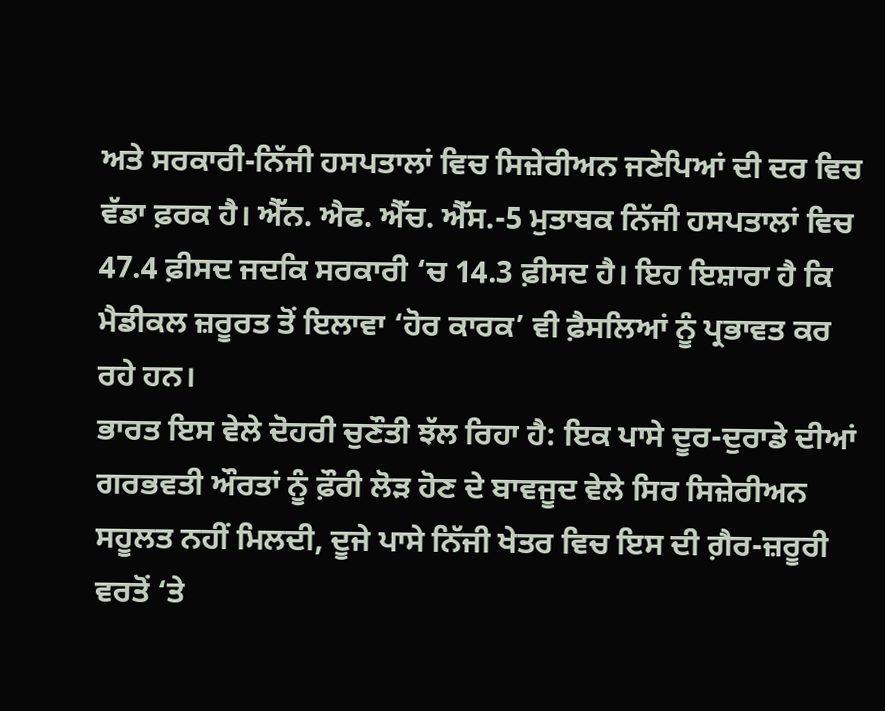ਅਤੇ ਸਰਕਾਰੀ-ਨਿੱਜੀ ਹਸਪਤਾਲਾਂ ਵਿਚ ਸਿਜ਼ੇਰੀਅਨ ਜਣੇਪਿਆਂ ਦੀ ਦਰ ਵਿਚ ਵੱਡਾ ਫ਼ਰਕ ਹੈ। ਐੱਨ. ਐਫ. ਐੱਚ. ਐੱਸ.-5 ਮੁਤਾਬਕ ਨਿੱਜੀ ਹਸਪਤਾਲਾਂ ਵਿਚ 47.4 ਫ਼ੀਸਦ ਜਦਕਿ ਸਰਕਾਰੀ ‘ਚ 14.3 ਫ਼ੀਸਦ ਹੈ। ਇਹ ਇਸ਼ਾਰਾ ਹੈ ਕਿ ਮੈਡੀਕਲ ਜ਼ਰੂਰਤ ਤੋਂ ਇਲਾਵਾ ‘ਹੋਰ ਕਾਰਕ’ ਵੀ ਫ਼ੈਸਲਿਆਂ ਨੂੰ ਪ੍ਰਭਾਵਤ ਕਰ ਰਹੇ ਹਨ।
ਭਾਰਤ ਇਸ ਵੇਲੇ ਦੋਹਰੀ ਚੁਣੌਤੀ ਝੱਲ ਰਿਹਾ ਹੈ: ਇਕ ਪਾਸੇ ਦੂਰ-ਦੁਰਾਡੇ ਦੀਆਂ ਗਰਭਵਤੀ ਔਰਤਾਂ ਨੂੰ ਫ਼ੌਰੀ ਲੋੜ ਹੋਣ ਦੇ ਬਾਵਜੂਦ ਵੇਲੇ ਸਿਰ ਸਿਜ਼ੇਰੀਅਨ ਸਹੂਲਤ ਨਹੀਂ ਮਿਲਦੀ, ਦੂਜੇ ਪਾਸੇ ਨਿੱਜੀ ਖੇਤਰ ਵਿਚ ਇਸ ਦੀ ਗ਼ੈਰ-ਜ਼ਰੂਰੀ ਵਰਤੋਂ ‘ਤੇ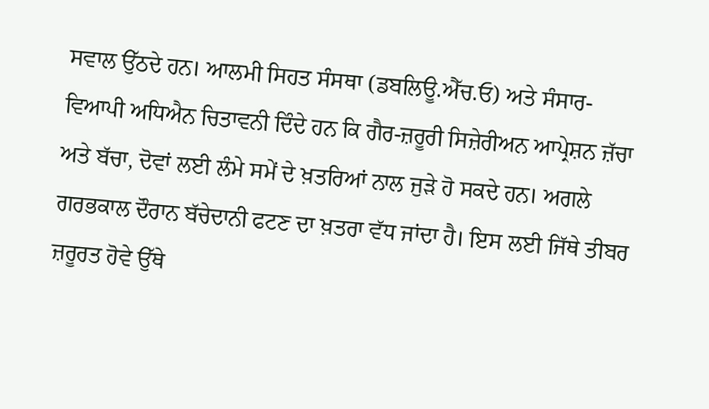ਸਵਾਲ ਉੱਠਦੇ ਹਨ। ਆਲਮੀ ਸਿਹਤ ਸੰਸਥਾ (ਡਬਲਿਊ.ਐੱਚ.ਓ) ਅਤੇ ਸੰਸਾਰ-ਵਿਆਪੀ ਅਧਿਐਨ ਚਿਤਾਵਨੀ ਦਿੰਦੇ ਹਨ ਕਿ ਗੈਰ-ਜ਼ਰੂਰੀ ਸਿਜ਼ੇਰੀਅਨ ਆਪ੍ਰੇਸ਼ਨ ਜ਼ੱਚਾ ਅਤੇ ਬੱਚਾ, ਦੋਵਾਂ ਲਈ ਲੰਮੇ ਸਮੇਂ ਦੇ ਖ਼ਤਰਿਆਂ ਨਾਲ ਜੁੜੇ ਹੋ ਸਕਦੇ ਹਨ। ਅਗਲੇ ਗਰਭਕਾਲ ਦੌਰਾਨ ਬੱਚੇਦਾਨੀ ਫਟਣ ਦਾ ਖ਼ਤਰਾ ਵੱਧ ਜਾਂਦਾ ਹੈ। ਇਸ ਲਈ ਜਿੱਥੇ ਤੀਬਰ ਜ਼ਰੂਰਤ ਹੋਵੇ ਉੱਥੇ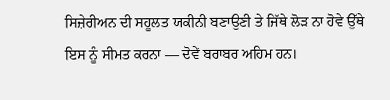ਸਿਜ਼ੇਰੀਅਨ ਦੀ ਸਹੂਲਤ ਯਕੀਨੀ ਬਣਾਉਣੀ ਤੇ ਜਿੱਥੇ ਲੋੜ ਨਾ ਹੋਵੇ ਉੱਥੇ ਇਸ ਨੂੰ ਸੀਮਤ ਕਰਨਾ — ਦੋਵੇਂ ਬਰਾਬਰ ਅਹਿਮ ਹਨ।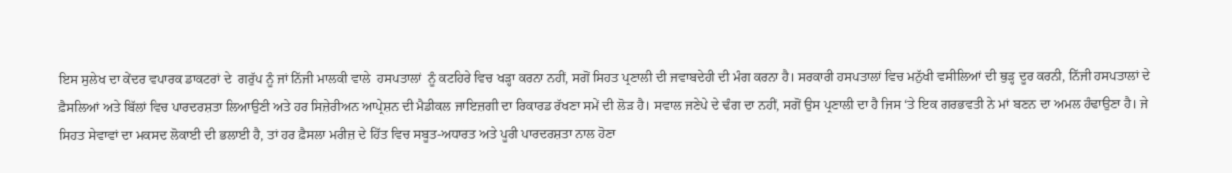ਇਸ ਸੁਲੇਖ ਦਾ ਕੇਂਦਰ ਵਪਾਰਕ ਡਾਕਟਰਾਂ ਦੇ  ਗਰੁੱਪ ਨੂੰ ਜਾਂ ਨਿੱਜੀ ਮਾਲਕੀ ਵਾਲੇ  ਹਸਪਤਾਲਾਂ  ਨੂੰ ਕਟਹਿਰੇ ਵਿਚ ਖੜ੍ਹਾ ਕਰਨਾ ਨਹੀਂ, ਸਗੋਂ ਸਿਹਤ ਪ੍ਰਣਾਲੀ ਦੀ ਜਵਾਬਦੇਹੀ ਦੀ ਮੰਗ ਕਰਨਾ ਹੈ। ਸਰਕਾਰੀ ਹਸਪਤਾਲਾਂ ਵਿਚ ਮਨੁੱਖੀ ਵਸੀਲਿਆਂ ਦੀ ਥੁੜ੍ਹ ਦੂਰ ਕਰਨੀ, ਨਿੱਜੀ ਹਸਪਤਾਲਾਂ ਦੇ ਫ਼ੈਸਲਿਆਂ ਅਤੇ ਬਿੱਲਾਂ ਵਿਚ ਪਾਰਦਰਸ਼ਤਾ ਲਿਆਉਣੀ ਅਤੇ ਹਰ ਸਿਜ਼ੇਰੀਅਨ ਆਪ੍ਰੇਸ਼ਨ ਦੀ ਮੈਡੀਕਲ ਜਾਇਜ਼ਗੀ ਦਾ ਰਿਕਾਰਡ ਰੱਖਣਾ ਸਮੇਂ ਦੀ ਲੋੜ ਹੈ। ਸਵਾਲ ਜਣੇਪੇ ਦੇ ਢੰਗ ਦਾ ਨਹੀਂ, ਸਗੋਂ ਉਸ ਪ੍ਰਣਾਲੀ ਦਾ ਹੈ ਜਿਸ ‘ਤੇ ਇਕ ਗਰਭਵਤੀ ਨੇ ਮਾਂ ਬਣਨ ਦਾ ਅਮਲ ਹੰਢਾਉਣਾ ਹੈ। ਜੇ ਸਿਹਤ ਸੇਵਾਵਾਂ ਦਾ ਮਕਸਦ ਲੋਕਾਈ ਦੀ ਭਲਾਈ ਹੈ, ਤਾਂ ਹਰ ਫ਼ੈਸਲਾ ਮਰੀਜ਼ ਦੇ ਹਿੱਤ ਵਿਚ ਸਬੂਤ-ਅਧਾਰਤ ਅਤੇ ਪੂਰੀ ਪਾਰਦਰਸ਼ਤਾ ਨਾਲ ਹੋਣਾ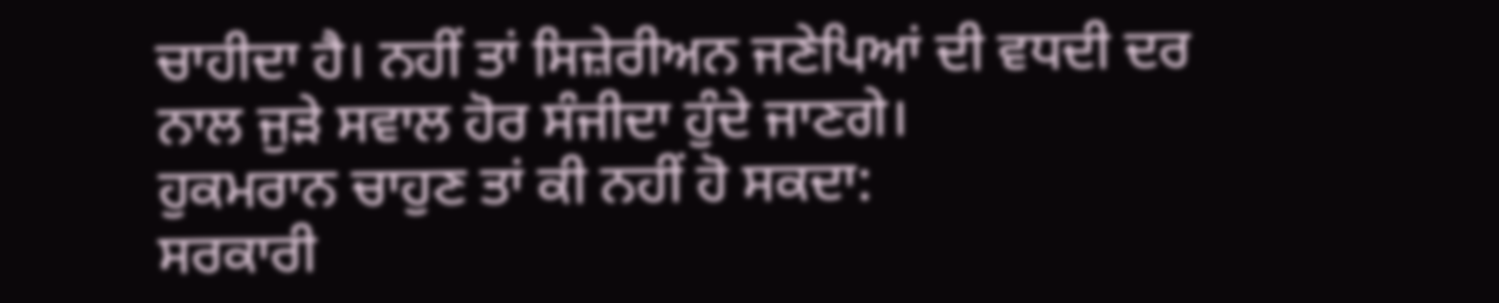ਚਾਹੀਦਾ ਹੈ। ਨਹੀਂ ਤਾਂ ਸਿਜ਼ੇਰੀਅਨ ਜਣੇਪਿਆਂ ਦੀ ਵਧਦੀ ਦਰ ਨਾਲ ਜੁੜੇ ਸਵਾਲ ਹੋਰ ਸੰਜੀਦਾ ਹੁੰਦੇ ਜਾਣਗੇ।
ਹੁਕਮਰਾਨ ਚਾਹੁਣ ਤਾਂ ਕੀ ਨਹੀਂ ਹੋ ਸਕਦਾ:
ਸਰਕਾਰੀ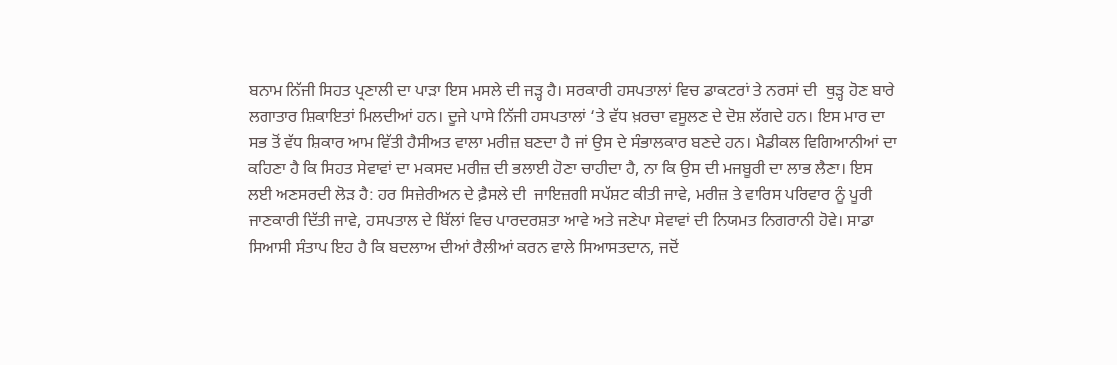ਬਨਾਮ ਨਿੱਜੀ ਸਿਹਤ ਪ੍ਰਣਾਲੀ ਦਾ ਪਾੜਾ ਇਸ ਮਸਲੇ ਦੀ ਜੜ੍ਹ ਹੈ। ਸਰਕਾਰੀ ਹਸਪਤਾਲਾਂ ਵਿਚ ਡਾਕਟਰਾਂ ਤੇ ਨਰਸਾਂ ਦੀ  ਥੁੜ੍ਹ ਹੋਣ ਬਾਰੇ ਲਗਾਤਾਰ ਸ਼ਿਕਾਇਤਾਂ ਮਿਲਦੀਆਂ ਹਨ। ਦੂਜੇ ਪਾਸੇ ਨਿੱਜੀ ਹਸਪਤਾਲਾਂ ‘ਤੇ ਵੱਧ ਖ਼ਰਚਾ ਵਸੂਲਣ ਦੇ ਦੋਸ਼ ਲੱਗਦੇ ਹਨ। ਇਸ ਮਾਰ ਦਾ ਸਭ ਤੋਂ ਵੱਧ ਸ਼ਿਕਾਰ ਆਮ ਵਿੱਤੀ ਹੈਸੀਅਤ ਵਾਲਾ ਮਰੀਜ਼ ਬਣਦਾ ਹੈ ਜਾਂ ਉਸ ਦੇ ਸੰਭਾਲਕਾਰ ਬਣਦੇ ਹਨ। ਮੈਡੀਕਲ ਵਿਗਿਆਨੀਆਂ ਦਾ ਕਹਿਣਾ ਹੈ ਕਿ ਸਿਹਤ ਸੇਵਾਵਾਂ ਦਾ ਮਕਸਦ ਮਰੀਜ਼ ਦੀ ਭਲਾਈ ਹੋਣਾ ਚਾਹੀਦਾ ਹੈ, ਨਾ ਕਿ ਉਸ ਦੀ ਮਜਬੂਰੀ ਦਾ ਲਾਭ ਲੈਣਾ। ਇਸ ਲਈ ਅਣਸਰਦੀ ਲੋੜ ਹੈ: ਹਰ ਸਿਜ਼ੇਰੀਅਨ ਦੇ ਫ਼ੈਸਲੇ ਦੀ  ਜਾਇਜ਼ਗੀ ਸਪੱਸ਼ਟ ਕੀਤੀ ਜਾਵੇ, ਮਰੀਜ਼ ਤੇ ਵਾਰਿਸ ਪਰਿਵਾਰ ਨੂੰ ਪੂਰੀ ਜਾਣਕਾਰੀ ਦਿੱਤੀ ਜਾਵੇ, ਹਸਪਤਾਲ ਦੇ ਬਿੱਲਾਂ ਵਿਚ ਪਾਰਦਰਸ਼ਤਾ ਆਵੇ ਅਤੇ ਜਣੇਪਾ ਸੇਵਾਵਾਂ ਦੀ ਨਿਯਮਤ ਨਿਗਰਾਨੀ ਹੋਵੇ। ਸਾਡਾ ਸਿਆਸੀ ਸੰਤਾਪ ਇਹ ਹੈ ਕਿ ਬਦਲਾਅ ਦੀਆਂ ਰੈਲੀਆਂ ਕਰਨ ਵਾਲੇ ਸਿਆਸਤਦਾਨ, ਜਦੋਂ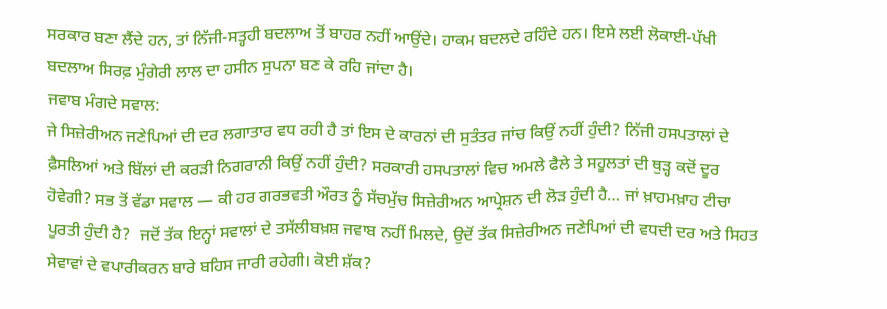ਸਰਕਾਰ ਬਣਾ ਲੈਂਦੇ ਹਨ, ਤਾਂ ਨਿੱਜੀ-ਸਤ੍ਹਹੀ ਬਦਲਾਅ ਤੋਂ ਬਾਹਰ ਨਹੀਂ ਆਉਂਦੇ। ਹਾਕਮ ਬਦਲਦੇ ਰਹਿੰਦੇ ਹਨ। ਇਸੇ ਲਈ ਲੋਕਾਈ-ਪੱਖੀ ਬਦਲਾਅ ਸਿਰਫ਼ ਮੁੰਗੇਰੀ ਲਾਲ ਦਾ ਹਸੀਨ ਸੁਪਨਾ ਬਣ ਕੇ ਰਹਿ ਜਾਂਦਾ ਹੈ।
ਜਵਾਬ ਮੰਗਦੇ ਸਵਾਲ:
ਜੇ ਸਿਜ਼ੇਰੀਅਨ ਜਣੇਪਿਆਂ ਦੀ ਦਰ ਲਗਾਤਾਰ ਵਧ ਰਹੀ ਹੈ ਤਾਂ ਇਸ ਦੇ ਕਾਰਨਾਂ ਦੀ ਸੁਤੰਤਰ ਜਾਂਚ ਕਿਉਂ ਨਹੀਂ ਹੁੰਦੀ? ਨਿੱਜੀ ਹਸਪਤਾਲਾਂ ਦੇ ਫ਼ੈਸਲਿਆਂ ਅਤੇ ਬਿੱਲਾਂ ਦੀ ਕਰੜੀ ਨਿਗਰਾਨੀ ਕਿਉਂ ਨਹੀਂ ਹੁੰਦੀ? ਸਰਕਾਰੀ ਹਸਪਤਾਲਾਂ ਵਿਚ ਅਮਲੇ ਫੈਲੇ ਤੇ ਸਹੂਲਤਾਂ ਦੀ ਥੁੜ੍ਹ ਕਦੋਂ ਦੂਰ ਹੋਵੇਗੀ? ਸਭ ਤੋਂ ਵੱਡਾ ਸਵਾਲ — ਕੀ ਹਰ ਗਰਭਵਤੀ ਔਰਤ ਨੂੰ ਸੱਚਮੁੱਚ ਸਿਜ਼ੇਰੀਅਨ ਆਪ੍ਰੇਸ਼ਨ ਦੀ ਲੋੜ ਹੁੰਦੀ ਹੈ… ਜਾਂ ਖ਼ਾਹਮਖ਼ਾਹ ਟੀਚਾ ਪੂਰਤੀ ਹੁੰਦੀ ਹੈ?  ਜਦੋਂ ਤੱਕ ਇਨ੍ਹਾਂ ਸਵਾਲਾਂ ਦੇ ਤਸੱਲੀਬਖ਼ਸ਼ ਜਵਾਬ ਨਹੀਂ ਮਿਲਦੇ, ਉਦੋਂ ਤੱਕ ਸਿਜ਼ੇਰੀਅਨ ਜਣੇਪਿਆਂ ਦੀ ਵਧਦੀ ਦਰ ਅਤੇ ਸਿਹਤ ਸੇਵਾਵਾਂ ਦੇ ਵਪਾਰੀਕਰਨ ਬਾਰੇ ਬਹਿਸ ਜਾਰੀ ਰਹੇਗੀ। ਕੋਈ ਸ਼ੱਕ?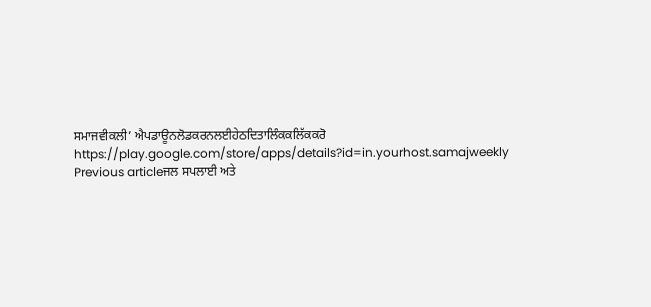ਸਮਾਜਵੀਕਲੀ’ ਐਪਡਾਊਨਲੋਡਕਰਨਲਈਹੇਠਦਿਤਾਲਿੰਕਕਲਿੱਕਕਰੋ
https://play.google.com/store/apps/details?id=in.yourhost.samajweekly
Previous articleਜਲ ਸਪਲਾਈ ਅਤੇ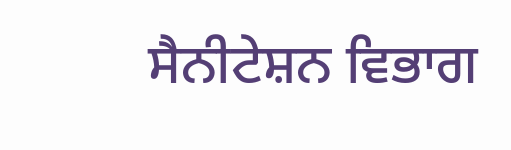ਸੈਨੀਟੇਸ਼ਨ ਵਿਭਾਗ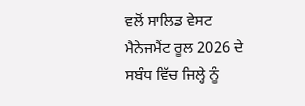ਵਲੋਂ ਸਾਲਿਡ ਵੇਸਟ ਮੈਨੇਜਮੈਂਟ ਰੂਲ 2026 ਦੇ ਸਬੰਧ ਵਿੱਚ ਜਿਲ੍ਹੇ ਨੂੰ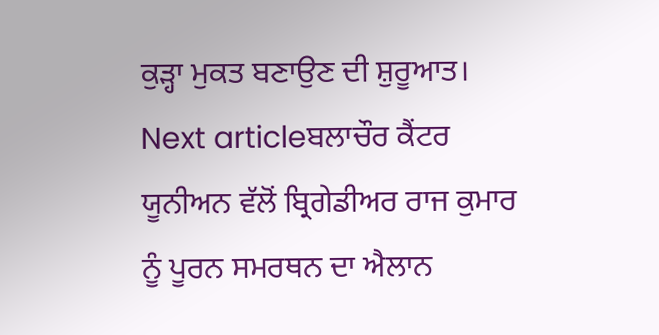ਕੁੜ੍ਹਾ ਮੁਕਤ ਬਣਾਉਣ ਦੀ ਸ਼ੁਰੂਆਤ।
Next articleਬਲਾਚੌਰ ਕੈਂਟਰ ਯੂਨੀਅਨ ਵੱਲੋਂ ਬ੍ਰਿਗੇਡੀਅਰ ਰਾਜ ਕੁਮਾਰ ਨੂੰ ਪੂਰਨ ਸਮਰਥਨ ਦਾ ਐਲਾਨ